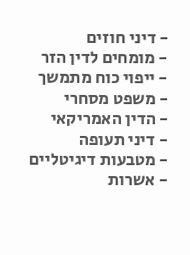- דיני חוזים
- מומחים לדין הזר
- ייפוי כוח מתמשך
- משפט מסחרי
- הדין האמריקאי
- דיני תעופה
- מטבעות דיגיטליים
- אשרות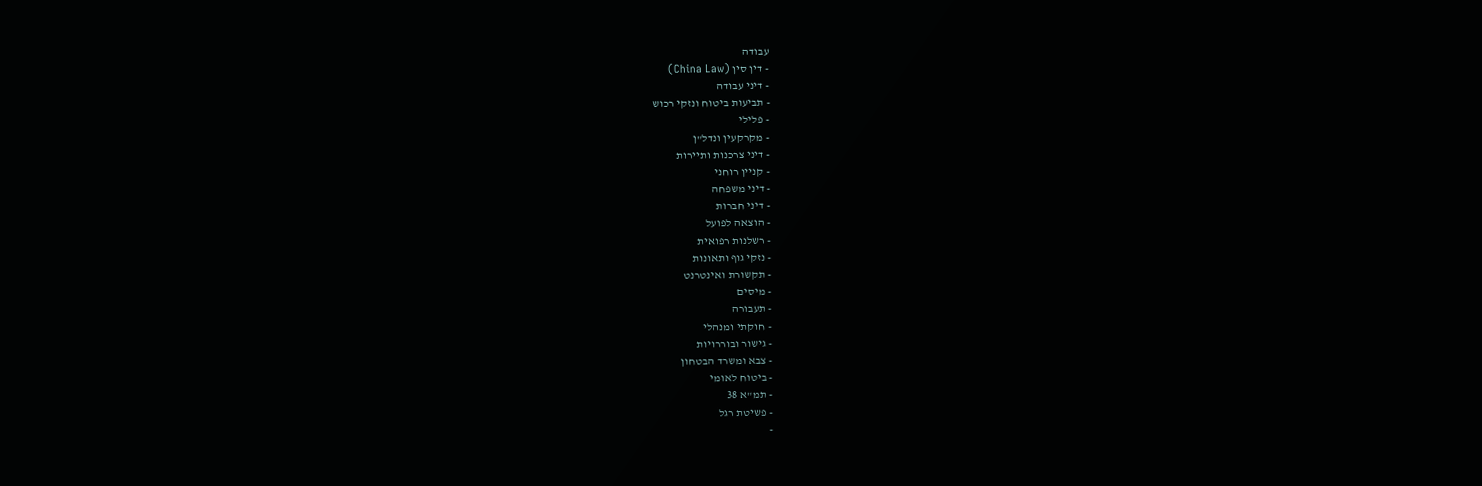עבודה
- דין סין (China Law)
- דיני עבודה
- תביעות ביטוח ונזקי רכוש
- פלילי
- מקרקעין ונדל"ן
- דיני צרכנות ותיירות
- קניין רוחני
- דיני משפחה
- דיני חברות
- הוצאה לפועל
- רשלנות רפואית
- נזקי גוף ותאונות
- תקשורת ואינטרנט
- מיסים
- תעבורה
- חוקתי ומנהלי
- גישור ובוררויות
- צבא ומשרד הבטחון
- ביטוח לאומי
- תמ"א 38
- פשיטת רגל
-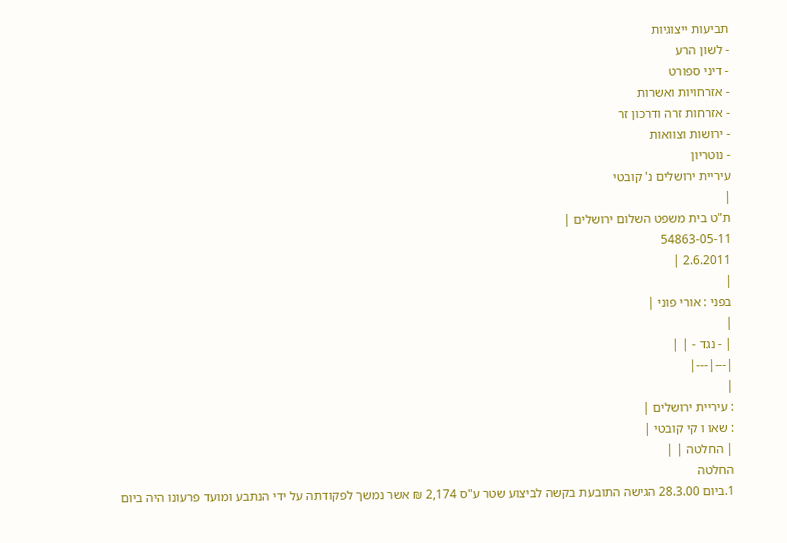תביעות ייצוגיות
- לשון הרע
- דיני ספורט
- אזרחויות ואשרות
- אזרחות זרה ודרכון זר
- ירושות וצוואות
- נוטריון
עיריית ירושלים נ' קובטי
|
ת"ט בית משפט השלום ירושלים |
54863-05-11
2.6.2011 |
|
בפני : אורי פוני |
|
| - נגד - | |
|---|---|
|
: עיריית ירושלים |
: שאו ו קי קובטי |
| החלטה | |
החלטה
1.ביום 28.3.00 הגישה התובעת בקשה לביצוע שטר ע"ס 2,174 ₪ אשר נמשך לפקודתה על ידי הנתבע ומועד פרעונו היה ביום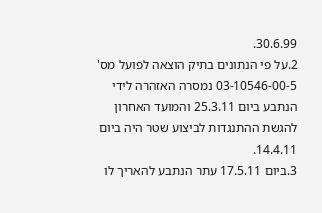30.6.99.
2.על פי הנתונים בתיק הוצאה לפועל מס' 03-10546-00-5 נמסרה האזהרה לידי הנתבע ביום 25.3.11 והמועד האחרון להגשת ההתנגדות לביצוע שטר היה ביום 14.4.11.
3.ביום 17.5.11 עתר הנתבע להאריך לו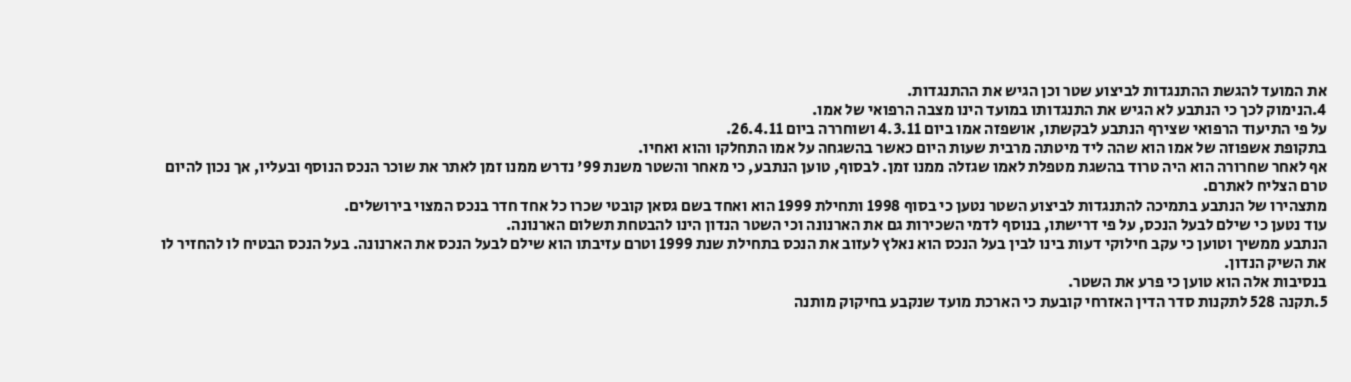את המועד להגשת ההתנגדות לביצוע שטר וכן הגיש את ההתנגדות.
4.הנימוק לכך כי הנתבע לא הגיש את התנגדותו במועד הינו מצבה הרפואי של אמו.
על פי התיעוד הרפואי שצירף הנתבע לבקשתו, אושפזה אמו ביום 4.3.11 ושוחררה ביום 26.4.11.
בתקופת אשפוזה של אמו הוא שהה ליד מיטתה מרבית שעות היום כאשר בהשגחה על אמו התחלקו והוא ואחיו.
אף לאחר שחרורה הוא היה טרוד בהשגת מטפלת לאמו שגזלה ממנו זמן. לבסוף, טוען הנתבע, כי מאחר והשטר משנת 99' נדרש ממנו זמן לאתר את שוכר הנכס הנוסף ובעליו, אך נכון להיום טרם הצליח לאתרם.
מתצהירו של הנתבע בתמיכה להתנגדות לביצוע השטר נטען כי בסוף 1998 ותחילת 1999 הוא ואחד בשם גסאן קובטי שכרו כל אחד חדר בנכס המצוי בירושלים.
עוד נטען כי שילם לבעל הנכס, על פי דרישתו, בנוסף לדמי השכירות גם את הארנונה וכי השטר הנדון הינו להבטחת תשלום הארנונה.
הנתבע ממשיך וטוען כי עקב חילוקי דעות בינו לבין בעל הנכס הוא נאלץ לעזוב את הנכס בתחילת שנת 1999 וטרם עזיבתו הוא שילם לבעל הנכס את הארנונה. בעל הנכס הבטיח לו להחזיר לו את השיק הנדון.
בנסיבות אלה הוא טוען כי פרע את השטר.
5.תקנה 528 לתקנות סדר הדין האזרחי קובעת כי הארכת מועד שנקבע בחיקוק מותנה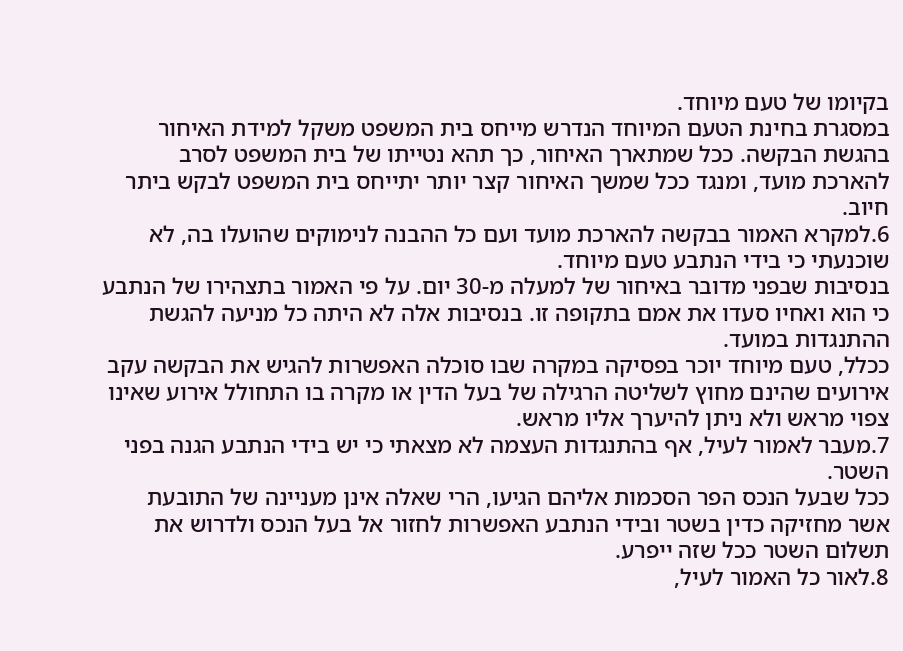בקיומו של טעם מיוחד.
במסגרת בחינת הטעם המיוחד הנדרש מייחס בית המשפט משקל למידת האיחור בהגשת הבקשה. ככל שמתארך האיחור, כך תהא נטייתו של בית המשפט לסרב להארכת מועד, ומנגד ככל שמשך האיחור קצר יותר יתייחס בית המשפט לבקש ביתר חיוב.
6.למקרא האמור בבקשה להארכת מועד ועם כל ההבנה לנימוקים שהועלו בה, לא שוכנעתי כי בידי הנתבע טעם מיוחד.
בנסיבות שבפני מדובר באיחור של למעלה מ-30 יום. על פי האמור בתצהירו של הנתבע כי הוא ואחיו סעדו את אמם בתקופה זו. בנסיבות אלה לא היתה כל מניעה להגשת ההתנגדות במועד.
ככלל, טעם מיוחד יוכר בפסיקה במקרה שבו סוכלה האפשרות להגיש את הבקשה עקב אירועים שהינם מחוץ לשליטה הרגילה של בעל הדין או מקרה בו התחולל אירוע שאינו צפוי מראש ולא ניתן להיערך אליו מראש.
7.מעבר לאמור לעיל, אף בהתנגדות העצמה לא מצאתי כי יש בידי הנתבע הגנה בפני השטר.
ככל שבעל הנכס הפר הסכמות אליהם הגיעו, הרי שאלה אינן מעניינה של התובעת אשר מחזיקה כדין בשטר ובידי הנתבע האפשרות לחזור אל בעל הנכס ולדרוש את תשלום השטר ככל שזה ייפרע.
8.לאור כל האמור לעיל,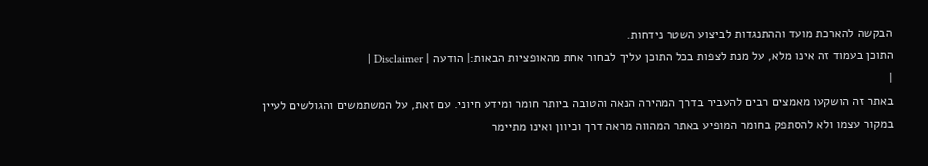הבקשה להארכת מועד וההתנגדות לביצוע השטר נידחות.
התוכן בעמוד זה אינו מלא, על מנת לצפות בכל התוכן עליך לבחור אחת מהאופציות הבאות:| הודעה | Disclaimer |
|
באתר זה הושקעו מאמצים רבים להעביר בדרך המהירה הנאה והטובה ביותר חומר ומידע חיוני. עם זאת, על המשתמשים והגולשים לעיין במקור עצמו ולא להסתפק בחומר המופיע באתר המהווה מראה דרך וכיוון ואינו מתיימר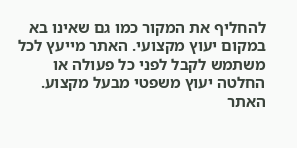להחליף את המקור כמו גם שאינו בא במקום יעוץ מקצועי. האתר מייעץ לכל משתמש לקבל לפני כל פעולה או החלטה יעוץ משפטי מבעל מקצוע. האתר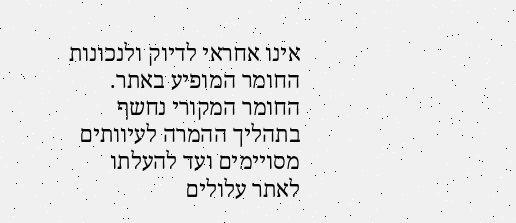אינו אחראי לדיוק ולנכונות החומר המופיע באתר. החומר המקורי נחשף בתהליך ההמרה לעיוותים מסויימים ועד להעלתו לאתר עלולים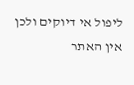ליפול אי דיוקים ולכן אין האתר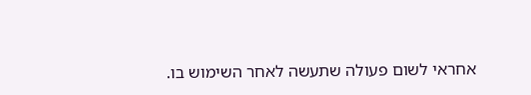אחראי לשום פעולה שתעשה לאחר השימוש בו.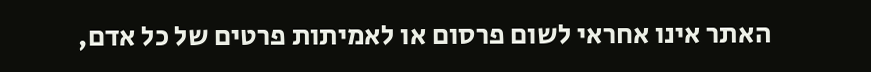האתר אינו אחראי לשום פרסום או לאמיתות פרטים של כל אדם,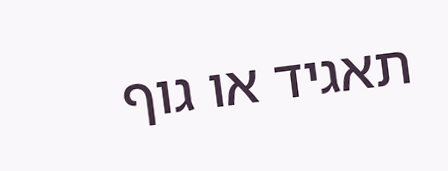תאגיד או גוף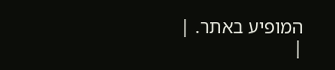המופיע באתר. |
|